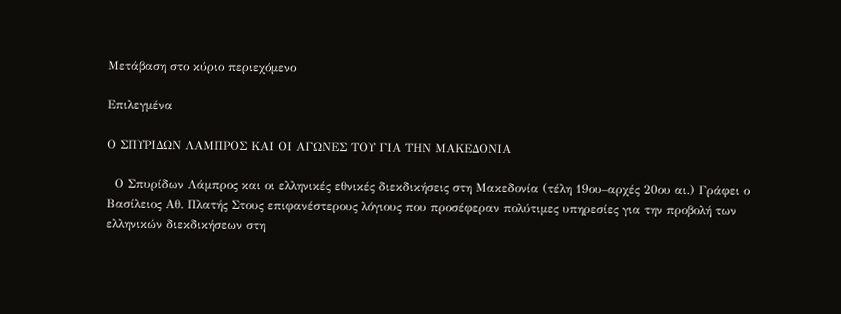Μετάβαση στο κύριο περιεχόμενο

Επιλεγμένα

Ο ΣΠΥΡΙΔΩΝ ΛΑΜΠΡΟΣ ΚΑΙ ΟΙ ΑΓΩΝΕΣ ΤΟΥ ΓΙΑ ΤΗΝ ΜΑΚΕΔΟΝΙΑ

  Ο Σπυρίδων Λάμπρος και οι ελληνικές εθνικές διεκδικήσεις στη Μακεδονία (τέλη 19ου–αρχές 20ου αι.) Γράφει ο Βασίλειος Αθ. Πλατής Στους επιφανέστερους λόγιους που προσέφεραν πολύτιμες υπηρεσίες για την προβολή των ελληνικών διεκδικήσεων στη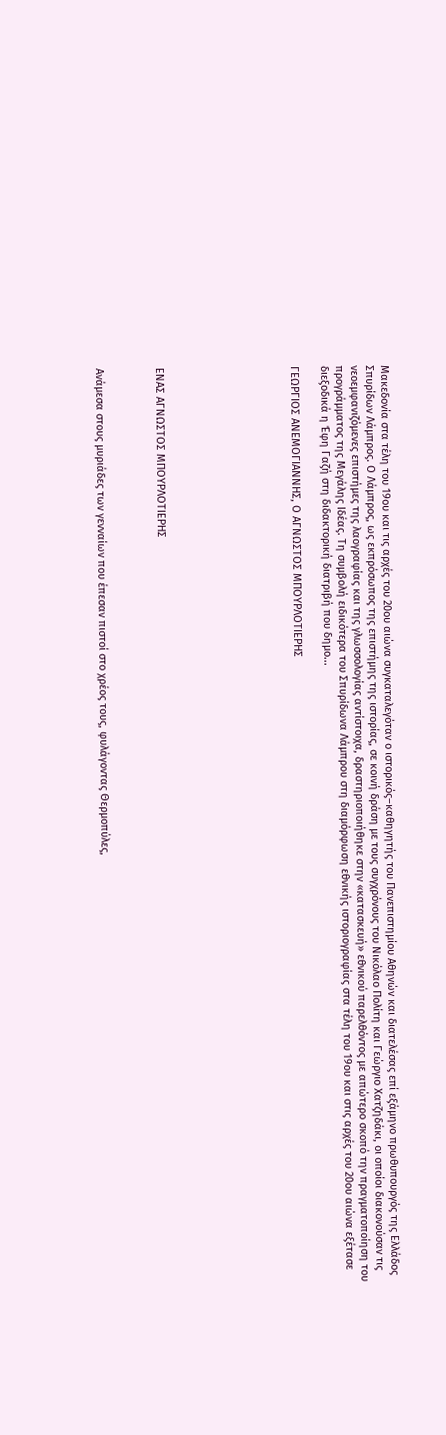Μακεδονία στα τέλη του 19ου και τις αρχές του 20ου αιώνα συγκαταλεγόταν ο ιστορικός–καθηγητής του Πανεπιστημίου Αθηνών και διατελέσας επί εξάμηνο πρωθυπουργός της Ελλάδος Σπυρίδων Λάμπρος. Ο Λάμπρος, ως εκπρόσωπος της επιστήμης της ιστορίας, σε κοινή δράση με τους συγχρόνους του Νικόλαο Πολίτη και Γεώργιο Χατζηδάκι, οι οποίοι διακονούσαν τις νεοεμφανιζόμενες επιστήμες της λαογραφίας και της γλωσσολογίας αντίστοιχα, δραστηριοποιήθηκε στην «κατασκευή» εθνικού παρελθόντος με απώτερο σκοπό την πραγματοποίηση του προγράμματος της Μεγάλης Ιδέας. Τη συμβολή ειδικότερα του Σπυρίδωνα Λάμπρου στη διαμόρφωση εθνικής ιστοριογραφίας στα τέλη του 19ου και στις αρχές του 20ου αιώνα εξέτασε διεξοδικά η Έφη Γαζή στη διδακτορική διατριβή που δημο...

ΓΕΩΡΓΙΟΣ ΑΝΕΜΟΓΙΑΝΝΗΣ, Ο ΑΓΝΩΣΤΟΣ ΜΠΟΥΡΛΟΤΙΕΡΗΣ








ΕΝΑΣ ΑΓΝΩΣΤΟΣ ΜΠΟΥΡΛΟΤΙΕΡΗΣ



Ανάμεσα στους μυριάδες των γενναίων που έπεσαν πιστοί στο χρέος τους, φυλάγοντας Θερμοπύλες,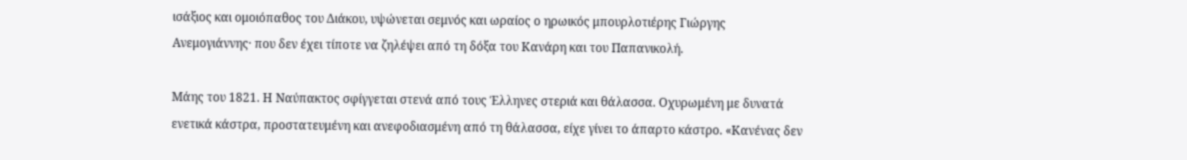ισάξιος και ομοιόπαθος του Διάκου, υψώνεται σεμνός και ωραίος ο ηρωικός μπουρλοτιέρης Γιώργης Ανεμογιάννης· που δεν έχει τίποτε να ζηλέψει από τη δόξα του Κανάρη και του Παπανικολή.

Μάης του 1821. Η Ναύπακτος σφίγγεται στενά από τους Έλληνες στεριά και θάλασσα. Οχυρωμένη με δυνατά ενετικά κάστρα, προστατευμένη και ανεφοδιασμένη από τη θάλασσα, είχε γίνει το άπαρτο κάστρο. «Κανένας δεν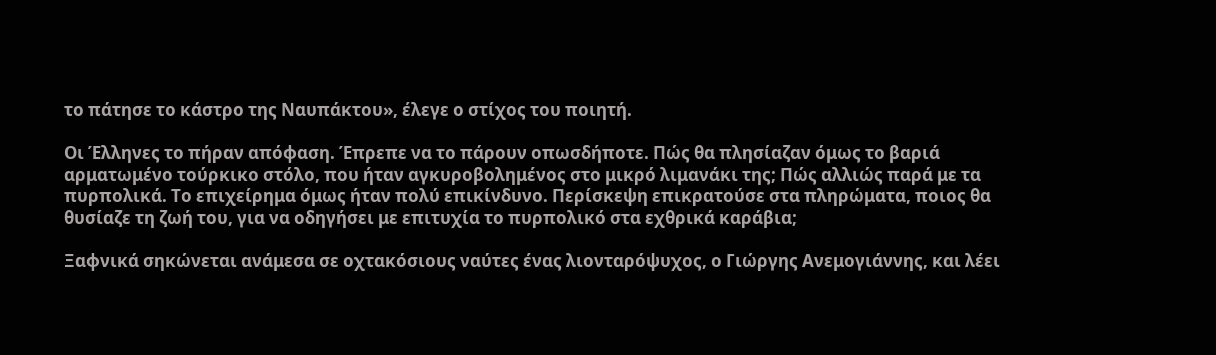το πάτησε το κάστρο της Ναυπάκτου», έλεγε ο στίχος του ποιητή.

Οι Έλληνες το πήραν απόφαση. Έπρεπε να το πάρουν οπωσδήποτε. Πώς θα πλησίαζαν όμως το βαριά αρματωμένο τούρκικο στόλο, που ήταν αγκυροβολημένος στο μικρό λιμανάκι της; Πώς αλλιώς παρά με τα πυρπολικά. Το επιχείρημα όμως ήταν πολύ επικίνδυνο. Περίσκεψη επικρατούσε στα πληρώματα, ποιος θα θυσίαζε τη ζωή του, για να οδηγήσει με επιτυχία το πυρπολικό στα εχθρικά καράβια;

Ξαφνικά σηκώνεται ανάμεσα σε οχτακόσιους ναύτες ένας λιονταρόψυχος, ο Γιώργης Ανεμογιάννης, και λέει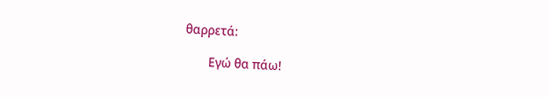θαρρετά:

        Εγώ θα πάω!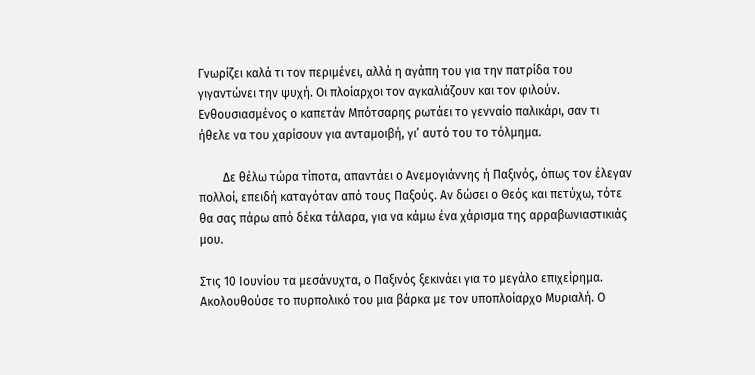Γνωρίζει καλά τι τον περιμένει, αλλά η αγάπη του για την πατρίδα του γιγαντώνει την ψυχή. Οι πλοίαρχοι τον αγκαλιάζουν και τον φιλούν. Ενθουσιασμένος ο καπετάν Μπότσαρης ρωτάει το γενναίο παλικάρι, σαν τι ήθελε να του χαρίσουν για ανταμοιβή, γι’ αυτό του το τόλμημα.

        Δε θέλω τώρα τίποτα, απαντάει ο Ανεμογιάννης ή Παξινός, όπως τον έλεγαν πολλοί, επειδή καταγόταν από τους Παξούς. Αν δώσει ο Θεός και πετύχω, τότε θα σας πάρω από δέκα τάλαρα, για να κάμω ένα χάρισμα της αρραβωνιαστικιάς μου.

Στις 10 Ιουνίου τα μεσάνυχτα, ο Παξινός ξεκινάει για το μεγάλο επιχείρημα. Ακολουθούσε το πυρπολικό του μια βάρκα με τον υποπλοίαρχο Μυριαλή. Ο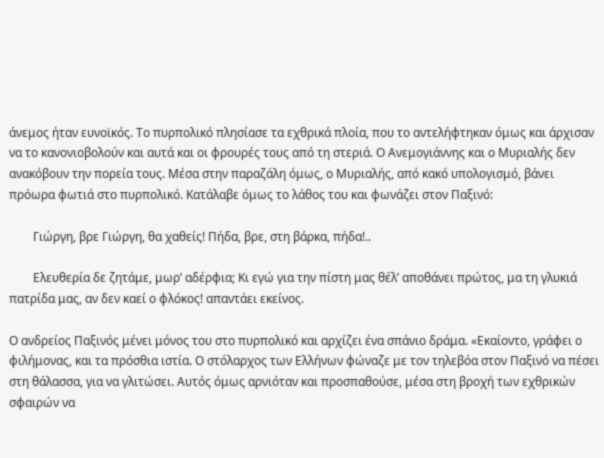άνεμος ήταν ευνοϊκός. Το πυρπολικό πλησίασε τα εχθρικά πλοία, που το αντελήφτηκαν όμως και άρχισαν να το κανονιοβολούν και αυτά και οι φρουρές τους από τη στεριά. Ο Ανεμογιάννης και ο Μυριαλής δεν ανακόβουν την πορεία τους. Μέσα στην παραζάλη όμως, ο Μυριαλής, από κακό υπολογισμό, βάνει πρόωρα φωτιά στο πυρπολικό. Κατάλαβε όμως το λάθος του και φωνάζει στον Παξινό:

        Γιώργη, βρε Γιώργη, θα χαθείς! Πήδα, βρε, στη βάρκα, πήδα!..

        Ελευθερία δε ζητάμε, μωρ’ αδέρφια; Κι εγώ για την πίστη μας θέλ’ αποθάνει πρώτος, μα τη γλυκιά πατρίδα μας, αν δεν καεί ο φλόκος! απαντάει εκείνος.

Ο ανδρείος Παξινός μένει μόνος του στο πυρπολικό και αρχίζει ένα σπάνιο δράμα. «Εκαίοντο, γράφει ο φιλήμονας, και τα πρόσθια ιστία. Ο στόλαρχος των Ελλήνων φώναζε με τον τηλεβόα στον Παξινό να πέσει στη θάλασσα, για να γλιτώσει. Αυτός όμως αρνιόταν και προσπαθούσε, μέσα στη βροχή των εχθρικών σφαιρών να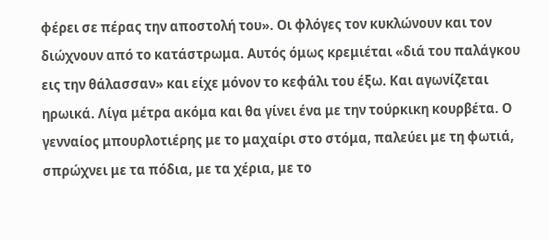φέρει σε πέρας την αποστολή του». Οι φλόγες τον κυκλώνουν και τον διώχνουν από το κατάστρωμα. Αυτός όμως κρεμιέται «διά του παλάγκου εις την θάλασσαν» και είχε μόνον το κεφάλι του έξω. Και αγωνίζεται ηρωικά. Λίγα μέτρα ακόμα και θα γίνει ένα με την τούρκικη κουρβέτα. Ο γενναίος μπουρλοτιέρης με το μαχαίρι στο στόμα, παλεύει με τη φωτιά, σπρώχνει με τα πόδια, με τα χέρια, με το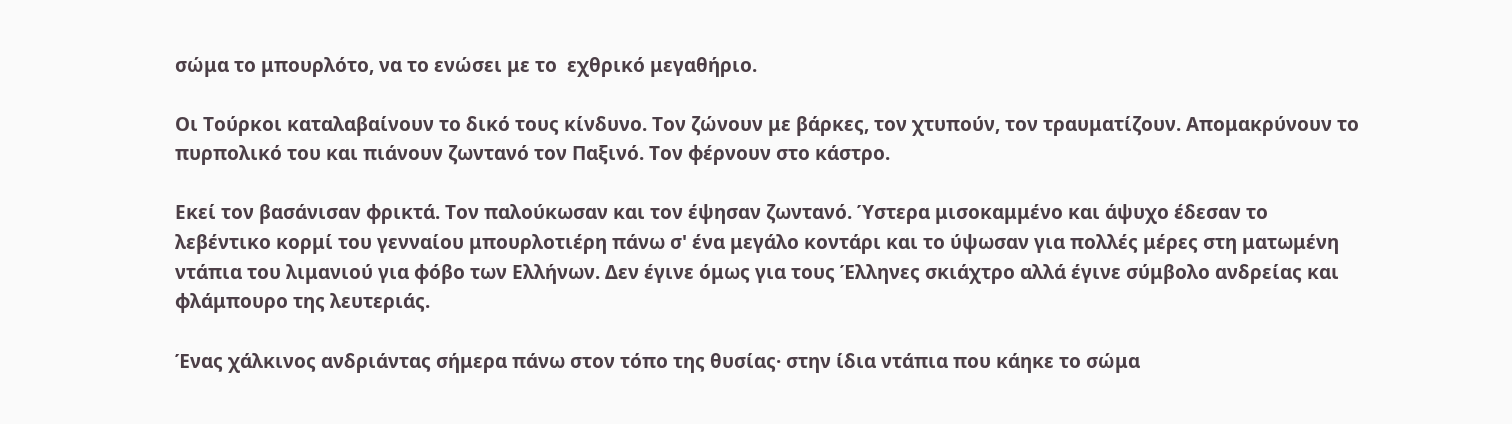σώμα το μπουρλότο, να το ενώσει με το  εχθρικό μεγαθήριο.

Οι Τούρκοι καταλαβαίνουν το δικό τους κίνδυνο. Τον ζώνουν με βάρκες, τον χτυπούν, τον τραυματίζουν. Απομακρύνουν το πυρπολικό του και πιάνουν ζωντανό τον Παξινό. Τον φέρνουν στο κάστρο.

Εκεί τον βασάνισαν φρικτά. Τον παλούκωσαν και τον έψησαν ζωντανό. Ύστερα μισοκαμμένο και άψυχο έδεσαν το λεβέντικο κορμί του γενναίου μπουρλοτιέρη πάνω σ' ένα μεγάλο κοντάρι και το ύψωσαν για πολλές μέρες στη ματωμένη ντάπια του λιμανιού για φόβο των Ελλήνων. Δεν έγινε όμως για τους Έλληνες σκιάχτρο αλλά έγινε σύμβολο ανδρείας και φλάμπουρο της λευτεριάς.

Ένας χάλκινος ανδριάντας σήμερα πάνω στον τόπο της θυσίας· στην ίδια ντάπια που κάηκε το σώμα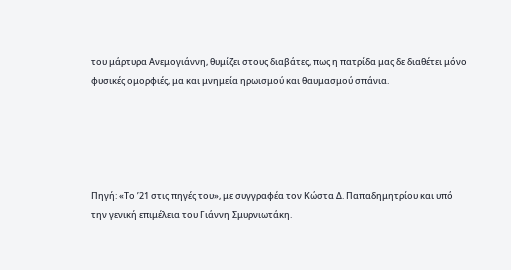του μάρτυρα Ανεμογιάννη, θυμίζει στους διαβάτες, πως η πατρίδα μας δε διαθέτει μόνο φυσικές ομορφιές, μα και μνημεία ηρωισμού και θαυμασμού σπάνια.





Πηγή: «Το ’21 στις πηγές του», με συγγραφέα τον Κώστα Δ. Παπαδημητρίου και υπό την γενική επιμέλεια του Γιάννη Σμυρνιωτάκη.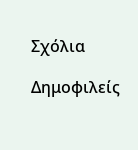Σχόλια

Δημοφιλείς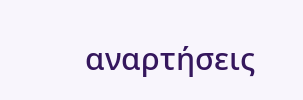αναρτήσεις